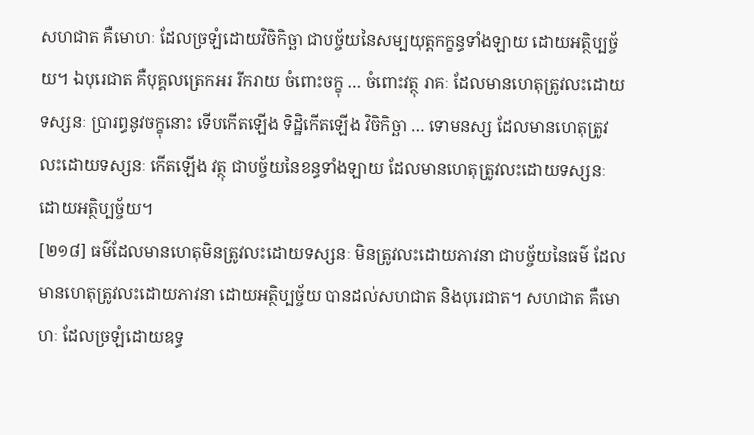សហជាត គឺមោហៈ ដែលច្រឡំដោយវិចិកិច្ឆា ជាបច្ច័យនៃសម្បយុត្តកក្ខន្ធទាំងឡាយ ដោយអត្ថិប្បច្ច័យ។ ឯបុរេជាត គឺបុគ្គលត្រេកអរ រីករាយ ចំពោះចក្ខុ … ចំពោះវត្ថុ រាគៈ ដែលមានហេតុត្រូវលះដោយទស្សនៈ ប្រារព្ធនូវចក្ខុនោះ ទើបកើតឡើង ទិដ្ឋិកើតឡើង វិចិកិច្ឆា … ទោមនស្ស ដែលមានហេតុត្រូវលះដោយទស្សនៈ កើតឡើង វត្ថុ ជាបច្ច័យនៃខន្ធទាំងឡាយ ដែលមានហេតុត្រូវលះដោយទស្សនៈ ដោយអត្ថិប្បច្ច័យ។
[២១៨] ធម៌ដែលមានហេតុមិនត្រូវលះដោយទស្សនៈ មិនត្រូវលះដោយភាវនា ជាបច្ច័យនៃធម៌ ដែលមានហេតុត្រូវលះដោយភាវនា ដោយអត្ថិប្បច្ច័យ បានដល់សហជាត និងបុរេជាត។ សហជាត គឺមោហៈ ដែលច្រឡំដោយឧទ្ធ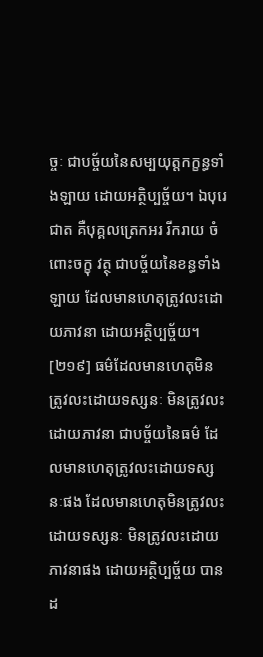ច្ចៈ ជាបច្ច័យនៃសម្បយុត្តកក្ខន្ធទាំងឡាយ ដោយអត្ថិប្បច្ច័យ។ ឯបុរេជាត គឺបុគ្គលត្រេកអរ រីករាយ ចំពោះចក្ខុ វត្ថុ ជាបច្ច័យនៃខន្ធទាំងឡាយ ដែលមានហេតុត្រូវលះដោយភាវនា ដោយអត្ថិប្បច្ច័យ។
[២១៩] ធម៌ដែលមានហេតុមិនត្រូវលះដោយទស្សនៈ មិនត្រូវលះដោយភាវនា ជាបច្ច័យនៃធម៌ ដែលមានហេតុត្រូវលះដោយទស្សនៈផង ដែលមានហេតុមិនត្រូវលះដោយទស្សនៈ មិនត្រូវលះដោយភាវនាផង ដោយអត្ថិប្បច្ច័យ បានដ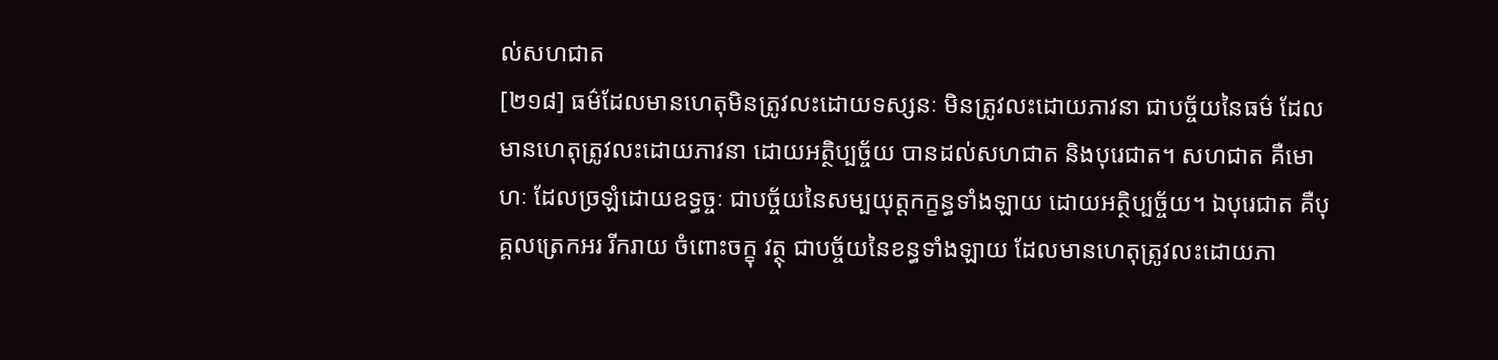ល់សហជាត
[២១៨] ធម៌ដែលមានហេតុមិនត្រូវលះដោយទស្សនៈ មិនត្រូវលះដោយភាវនា ជាបច្ច័យនៃធម៌ ដែលមានហេតុត្រូវលះដោយភាវនា ដោយអត្ថិប្បច្ច័យ បានដល់សហជាត និងបុរេជាត។ សហជាត គឺមោហៈ ដែលច្រឡំដោយឧទ្ធច្ចៈ ជាបច្ច័យនៃសម្បយុត្តកក្ខន្ធទាំងឡាយ ដោយអត្ថិប្បច្ច័យ។ ឯបុរេជាត គឺបុគ្គលត្រេកអរ រីករាយ ចំពោះចក្ខុ វត្ថុ ជាបច្ច័យនៃខន្ធទាំងឡាយ ដែលមានហេតុត្រូវលះដោយភា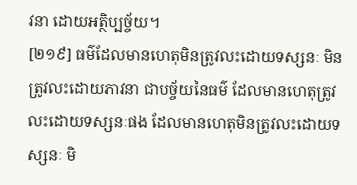វនា ដោយអត្ថិប្បច្ច័យ។
[២១៩] ធម៌ដែលមានហេតុមិនត្រូវលះដោយទស្សនៈ មិនត្រូវលះដោយភាវនា ជាបច្ច័យនៃធម៌ ដែលមានហេតុត្រូវលះដោយទស្សនៈផង ដែលមានហេតុមិនត្រូវលះដោយទស្សនៈ មិ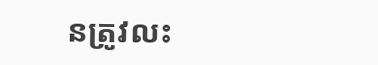នត្រូវលះ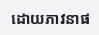ដោយភាវនាផ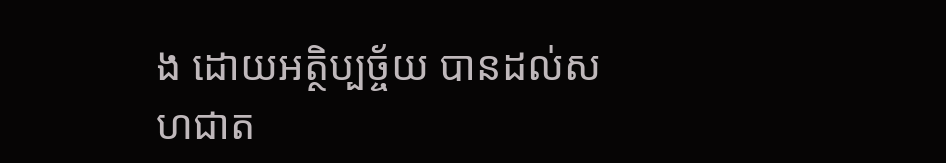ង ដោយអត្ថិប្បច្ច័យ បានដល់សហជាត